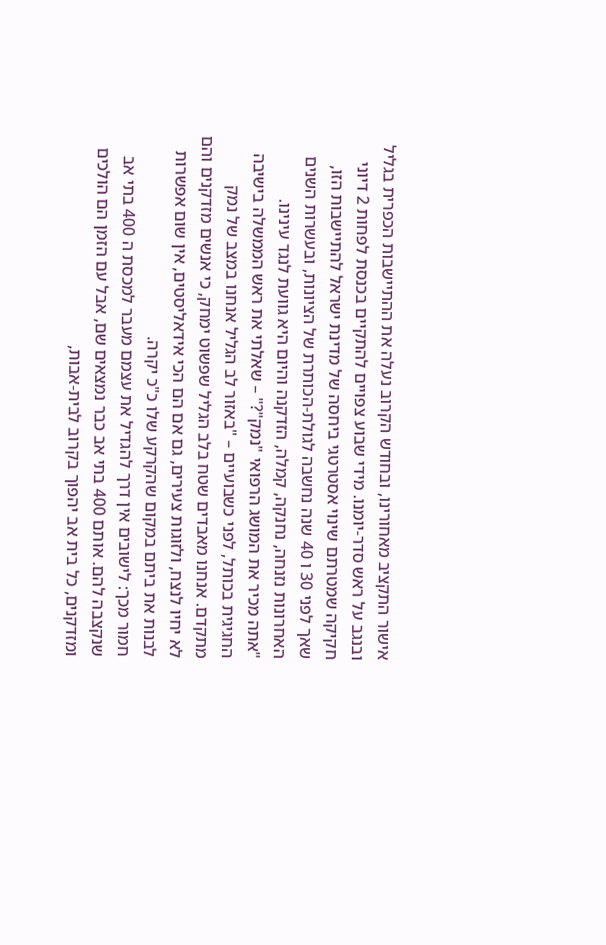אישור התקציב מאחורינו, ובחודש הקרוב נעלה את ההתיישבות הכפרית בגליל ובנגב על ראש סדר-יומנו. מידי שבוע צפויים להתקיים בכנסת לפחות 2 דיוני חקיקה שמטרתם שינוי אסטרטגי ביחסה של מדינת ישראל להתיישבות הזו, שאך לפני 30 ו 40 שנה נחשבה לגולת-הכותרת של הציונות, ובעשרות השנים האחרונות נזנחה, נחנקה, קמלה, הזדקנה והיום היא גוועת לנגד עינינו.
"אתה מכיר את המושג הרפואי "נמק"?" – שאלתי את ראש הממשלה בישיבה החגיגית בכותל, לפני כשבועיים – "באזור לב הגליל אנחנו במצב של נמק מתקדם. אנחנו מאבדים שטח בלב הגליל שפשוט ימחק, כי אנשים מזדקנים והם לא יחיו לנצח, ולזוגות צעירים, גם אם הם הכי אידאליסטים, אין שום אפשרות לבנות את ביתם במקום שהקרקע שלו כ"כ יקרה.
חמור מכך: לישובים אין דרך להגדיל את עצמם מעבר למכסת ה 400 בתי אב שנקצבה להם. אותם 400 בתי אב כבר נמצאים שם, אבל עם הזמן הם הולכים ומזדקנים, כל בית אב יהפוך בקרוב לבית-אבות,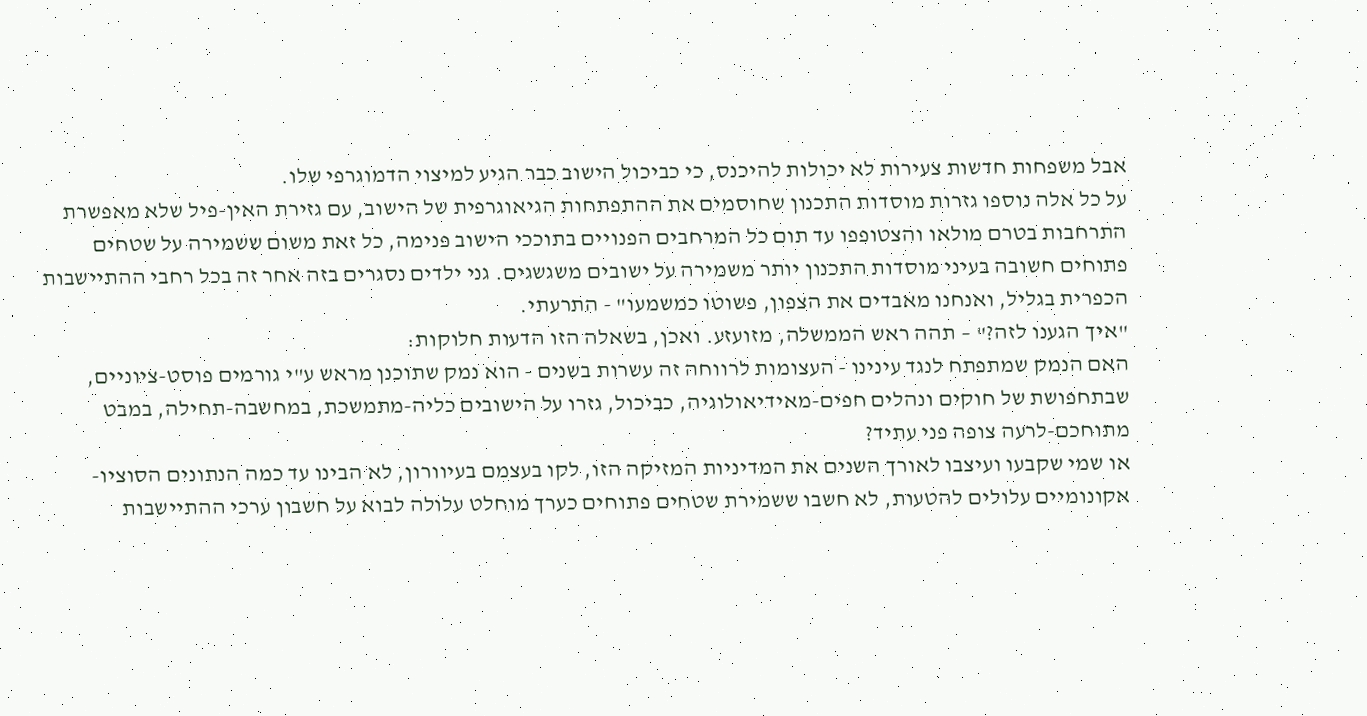אבל משפחות חדשות צעירות לא יכולות להיכנס, כי כביכול הישוב כבר הגיע למיצוי הדמוגרפי שלו.
על כל אלה נוספו גזרות מוסדות התכנון שחוסמים את ההתפתחות הגיאוגרפית של הישוב, עם גזירת האין-פיל שלא מאפשרת התרחבות בטרם מולאו והצטופפו עד תום כל המרחבים הפנויים בתוככי הישוב פנימה, כל זאת משום ששמירה על שטחים פתוחים חשובה בעיני מוסדות התכנון יותר משמירה על ישובים משגשגים. גני ילדים נסגרים בזה אחר זה בכל רחבי ההתיישבות הכפרית בגליל, ואנחנו מאבדים את הצפון, פשוטו כמשמעו" - התרעתי.
"איך הגענו לזה?" – תהה ראש הממשלה, מזועזע. ואכן, בשאלה הזו הדעות חלוקות:
האם הנמק שמתפתח לנגד עינינו - העצומות לרווחה זה עשרות בשנים - הוא נמק שתוכנן מראש ע"י גורמים פוסט-ציוניים, שבתחפושת של חוקים ונהלים חפים-מאידיאולוגיה, כביכול, גזרו על הישובים כליה-מתמשכת, במחשבה-תחילה, במבט מתוחכם-לרעה צופה פני עתיד?
או שמי שקבעו ועיצבו לאורך השנים את המדיניות המזיקה הזו, לקו בעצמם בעיוורון, לא הבינו עד כמה הנתונים הסוציו-אקונומיים עלולים להטעות, לא חשבו ששמירת שטחים פתוחים כערך מוחלט עלולה לבוא על חשבון ערכי ההתיישבות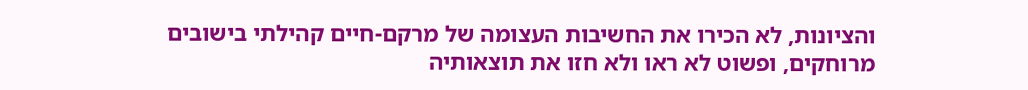והציונות, לא הכירו את החשיבות העצומה של מרקם-חיים קהילתי בישובים מרוחקים, ופשוט לא ראו ולא חזו את תוצאותיה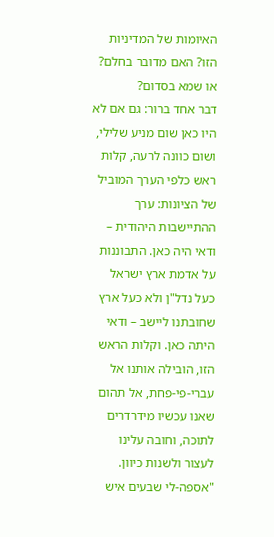האיומות של המדיניות הזו? האם מדובר בחלם? או שמא בסדום?
דבר אחד ברור: גם אם לא היו כאן שום מניע שלילי, ושום כוונה לרעה, קלות ראש כלפי הערך המוביל של הציונות: ערך ההתיישבות היהודית – ודאי היה כאן. התבוננות על אדמת ארץ ישראל כעל נדל"ן ולא כעל ארץ שחובתנו ליישב – ודאי היתה כאן. וקלות הראש הזו, הובילה אותנו אל עברי-פי-פחת, אל תהום שאנו עכשיו מידרדרים לתוכה, וחובה עלינו לעצור ולשנות כיוון.
"אספה-לי שבעים איש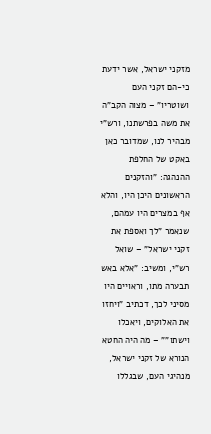מזקני ישראל, אשר ידעת כי-הם זקני העם ושוטריו" – מצוה הקב"ה את משה בפרשתנו, ורש"י מבהיר לנו, שמדובר כאן באקט של החלפת ההנהגה: "והזקנים הראשונים היכן היו, והלא אף במצרים היו עמהם, שנאמר "לך ואספת את זקני ישראל" – שואל רש"י, ומשיב: "אלא באש תבערה מתו, וראויים היו מסיני לכך, דכתיב "ויחזו את האלוקים, ויאכלו וישתו"" – מה היה החטא הנורא של זקני ישראל, מנהיגי העם, שבגללו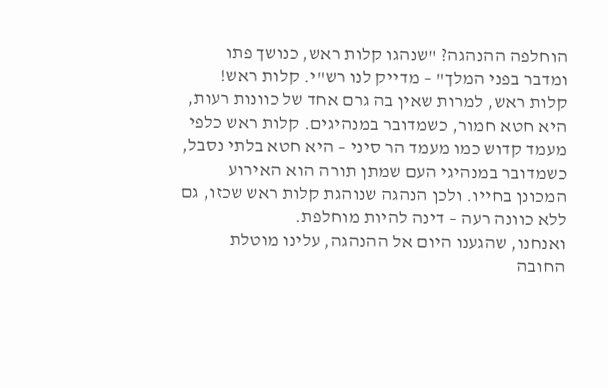הוחלפה ההנהגה? "שנהגו קלות ראש, כנושך פתו ומדבר בפני המלך" – מדייק לנו רש"י. קלות ראש! קלות ראש, למרות שאין בה גרם אחד של כוונות רעות, היא חטא חמור, כשמדובר במנהיגים. קלות ראש כלפי מעמד קדוש כמו מעמד הר סיני – היא חטא בלתי נסבל, כשמדובר במנהיגי העם שמתן תורה הוא האירוע המכונן בחייו. ולכן הנהגה שנוהגת קלות ראש שכזו, גם ללא כוונה רעה – דינה להיות מוחלפת.
ואנחנו, שהגענו היום אל ההנהגה, עלינו מוטלת החובה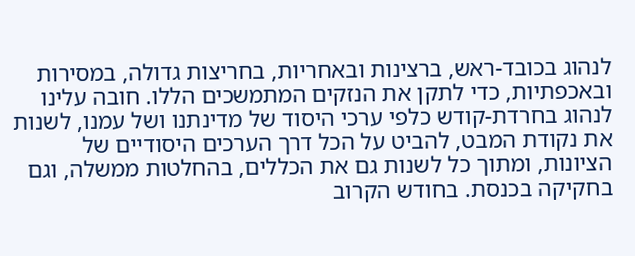לנהוג בכובד-ראש, ברצינות ובאחריות, בחריצות גדולה, במסירות ובאכפתיות, כדי לתקן את הנזקים המתמשכים הללו. חובה עלינו לנהוג בחרדת-קודש כלפי ערכי היסוד של מדינתנו ושל עמנו, לשנות את נקודת המבט, להביט על הכל דרך הערכים היסודיים של הציונות, ומתוך כל לשנות גם את הכללים, בהחלטות ממשלה, וגם בחקיקה בכנסת. בחודש הקרוב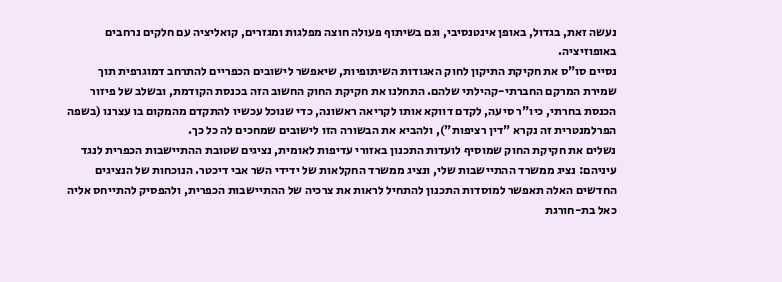נעשה זאת, בגדול, באופן אינטנסיבי, וגם בשיתוף פעולה חוצה מפלגות ומגזרים, קואליציה עם חלקים נרחבים באופוזיציה.
נסיים סו"ס את חקיקת התיקון לחוק האגודות השיתופיות, שיאפשר לישובים הכפריים להתרחב דמוגרפית תוך שמירת המרקם החברתי-קהילתי שלהם. התחלנו את חקיקת החוק החשוב הזה בכנסת הקודמת, ובשלב של פיזור הכנסת בחרתי, כיו"ר סיעה, לקדם דווקא אותו לקריאה ראשונה, כדי שנוכל עכשיו להתקדם מהמקום בו עצרנו (בשפה הפרלמנטרית זה נקרא "דין רציפות"), ולהביא את הבשורה הזו לישובים שמחכים לה כל כך.
נשלים את חקיקת החוק שמוסיף לועדות התכנון באזורי עדיפות לאומית, נציגים שטובת ההתיישבות הכפרית לנגד עיניהם: נציג ממשרד ההתיישבות שלי, ונציג ממשרד החקלאות של ידידי השר אבי דיכטר. הנוכחות של הנציגים החדשים האלה תאפשר למוסדות התכנון להתחיל לראות את צרכיה של ההתיישבות הכפרית, ולהפסיק להתייחס אליה כאל בת-חורגת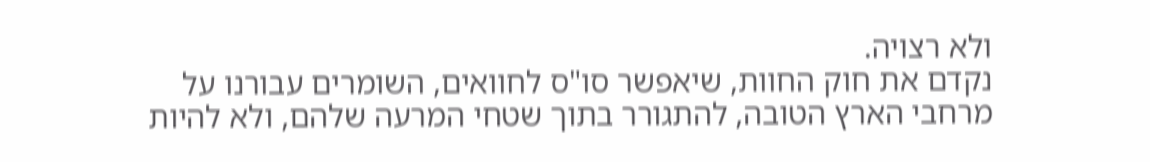ולא רצויה.
נקדם את חוק החוות, שיאפשר סו"ס לחוואים, השומרים עבורנו על מרחבי הארץ הטובה, להתגורר בתוך שטחי המרעה שלהם, ולא להיות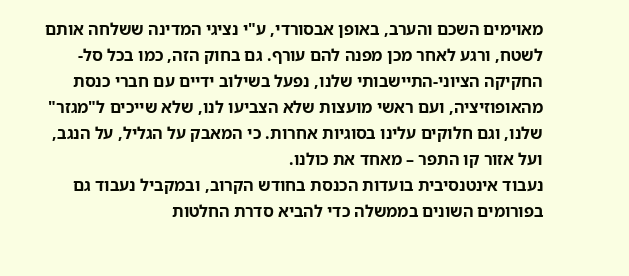מאוימים השכם והערב, באופן אבסורדי, ע"י נציגי המדינה ששלחה אותם לשטח, ורגע לאחר מכן מפנה להם עורף. גם בחוק הזה, כמו בכל סל-החקיקה הציוני-התיישבותי שלנו, נפעל בשילוב ידיים עם חברי כנסת מהאופוזיציה, ועם ראשי מועצות שלא הצביעו לנו, שלא שייכים ל"מגזר" שלנו, וגם חלוקים עלינו בסוגיות אחרות. כי המאבק על הגליל, על הנגב, ועל אזור קו התפר – מאחד את כולנו.
נעבוד אינטנסיבית בועדות הכנסת בחודש הקרוב, ובמקביל נעבוד גם בפורומים השונים בממשלה כדי להביא סדרת החלטות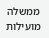ממשלה מועילות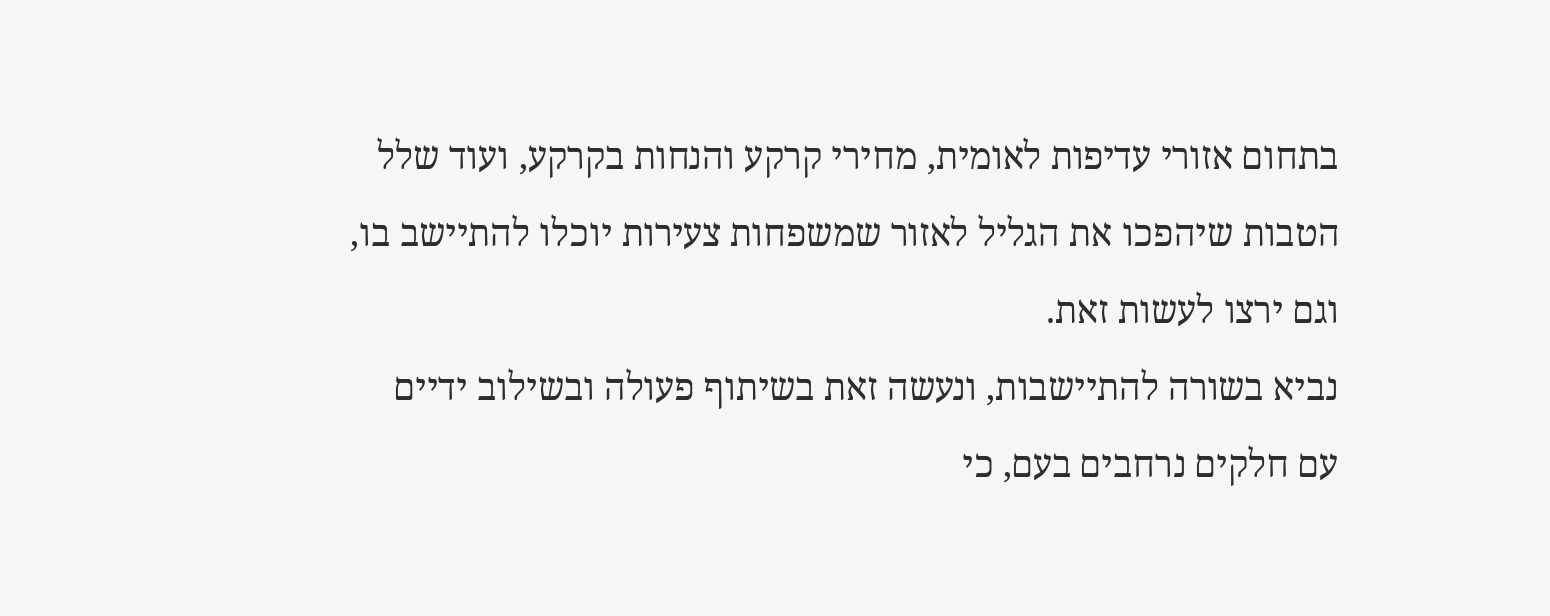בתחום אזורי עדיפות לאומית, מחירי קרקע והנחות בקרקע, ועוד שלל הטבות שיהפכו את הגליל לאזור שמשפחות צעירות יוכלו להתיישב בו, וגם ירצו לעשות זאת.
נביא בשורה להתיישבות, ונעשה זאת בשיתוף פעולה ובשילוב ידיים עם חלקים נרחבים בעם, כי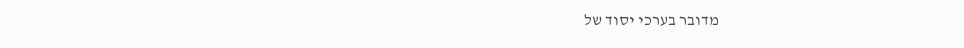מדובר בערכי יסוד של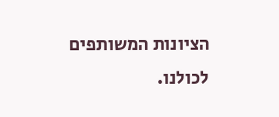הציונות המשותפים לכולנו.